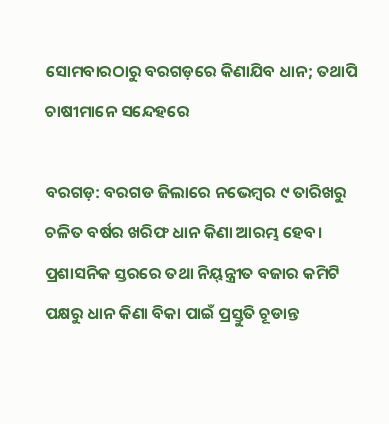ସୋମବାରଠାରୁ ବରଗଡ଼ରେ କିଣାଯିବ ଧାନ; ତଥାପି ଚାଷୀମାନେ ସନ୍ଦେହରେ

ବରଗଡ଼: ବରଗଡ ଜିଲାରେ ନଭେମ୍ବର ୯ ତାରିଖରୁ ଚଳିତ ବର୍ଷର ଖରିଫ ଧାନ କିଣା ଆରମ୍ଭ ହେବ। ପ୍ରଶାସନିକ ସ୍ତରରେ ତଥା ନିୟ୍‍ନ୍ତ୍ରୀତ ବଜାର କମିଟି ପକ୍ଷରୁ ଧାନ କିଣା ବିକା ପାଇଁ ପ୍ରସ୍ତୁତି ଚୂଡାନ୍ତ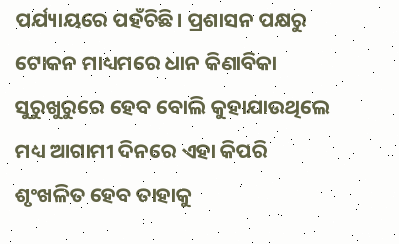ପର୍ଯ୍ୟାୟରେ ପହଁଚିଛି। ପ୍ରଶାସନ ପକ୍ଷରୁ ଟୋକନ ମାଧ୍ୟମରେ ଧାନ କିଣାବିକା ସୁରୁଖୁରୁରେ ହେବ ବୋଲି କୁହାଯାଉଥିଲେ ମଧ୍ୟ ଆଗାମୀ ଦିନରେ ଏହା କିପରି ଶୃଂଖଳିତ ହେବ ତାହାକୁ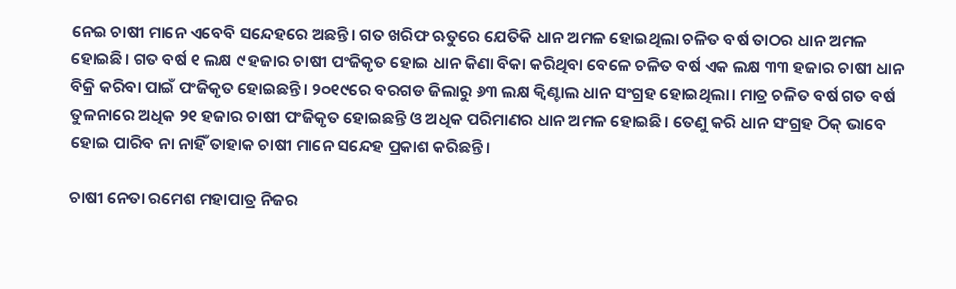ନେଇ ଚାଷୀ ମାନେ ଏବେବି ସନ୍ଦେହରେ ଅଛନ୍ତି। ଗତ ଖରିଫ ଋତୁରେ ଯେତିକି ଧାନ ଅମଳ ହୋଇଥିଲା ଚଳିତ ବର୍ଷ ତାଠର ଧାନ ଅମଳ ହୋଇଛି। ଗତ ବର୍ଷ ୧ ଲକ୍ଷ ୯ ହଜାର ଚାଷୀ ପଂଜିକୃତ ହୋଇ ଧାନ କିଣା ବିକା କରିଥିବା ବେଳେ ଚଳିତ ବର୍ଷ ଏକ ଲକ୍ଷ ୩୩ ହଜାର ଚାଷୀ ଧାନ ବିକ୍ରି କରିବା ପାଇଁ ପଂଜିକୃତ ହୋଇଛନ୍ତି। ୨୦୧୯ରେ ବରଗଡ ଜିଲାରୁ ୬୩ ଲକ୍ଷ କ୍ୱିଣ୍ଟାଲ ଧାନ ସଂଗ୍ରହ ହୋଇଥିଲା। ମାତ୍ର ଚଳିତ ବର୍ଷ ଗତ ବର୍ଷ ତୁଳନାରେ ଅଧିକ ୨୧ ହଜାର ଚାଷୀ ପଂଜିକୃତ ହୋଇଛନ୍ତି ଓ ଅଧିକ ପରିମାଣର ଧାନ ଅମଳ ହୋଇଛି। ତେଣୁ କରି ଧାନ ସଂଗ୍ରହ ଠିକ୍‍ ଭାବେ ହୋଇ ପାରିବ ନା ନାହିଁ ତାହାକ ଚାଷୀ ମାନେ ସନ୍ଦେହ ପ୍ରକାଶ କରିଛନ୍ତି।

ଚାଷୀ ନେତା ରମେଶ ମହାପାତ୍ର ନିଜର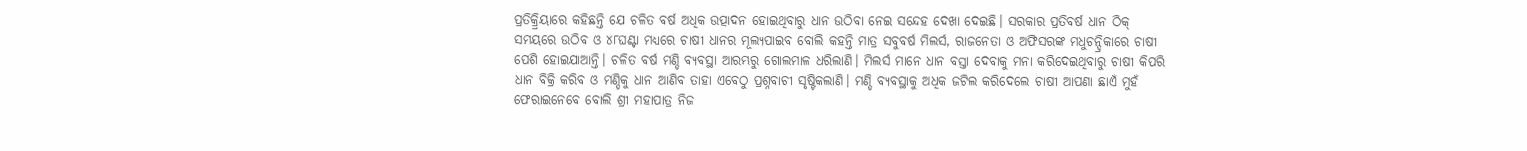ପ୍ରତିକ୍ର୍ରିୟାରେ କହିଛନ୍ତି ଯେ ଚଳିତ ବର୍ଷ ଅଧିକ ଉତ୍ପାଦନ ହୋଇଥିବାରୁ ଧାନ ଉଠିବା ନେଇ ସନ୍ଦେହ ଦେଖା ଦେଇଛି। ସରକାର ପ୍ରତିବର୍ଷ ଧାନ ଠିକ୍‍ ସମୟରେ ଉଠିବ ଓ ୪୮ଘଣ୍ଟା ମଧ୍ୟରେ ଚାଷୀ ଧାନର ମୂଲ୍ୟପାଇବ ବୋଲି କହନ୍ତି ମାତ୍ର ସବୁବର୍ଷ ମିଲର୍ସ, ରାଜନେତା ଓ ଅଫିସରଙ୍କ ମଧୁଚନ୍ଦ୍ରିକାରେ ଚାଷୀ ପେଶି ହୋଇଯାଆନ୍ତି। ଚଳିତ ବର୍ଷ ମଣ୍ଡି ବ୍ୟବସ୍ଥା ଆରମ୍ଭରୁ ଗୋଲମାଳ ଧରିଲାଣି। ମିଲର୍ସ ମାନେ ଧାନ ବସ୍ତା ଦେବାକୁ ମନା କରିଦେଇଥିବାରୁ ଚାଷୀ କିପରି ଧାନ ବିକ୍ରି କରିବ ଓ ମଣ୍ଡିକୁ ଧାନ ଆଣିବ ତାହା ଏବେଠୁ ପ୍ରଶ୍ନବାଚୀ ସୃଷ୍ଟିକଲାଣି। ମଣ୍ଡି ବ୍ୟବସ୍ଥାକୁ ଅଧିକ ଜଟିଲ କରିଦେଲେ ଚାଷୀ ଆପଣା ଛାଏଁ ମୁହଁ ଫେରାଇନେବେ ବୋଲି ଶ୍ରୀ ମହାପାତ୍ର ନିଜ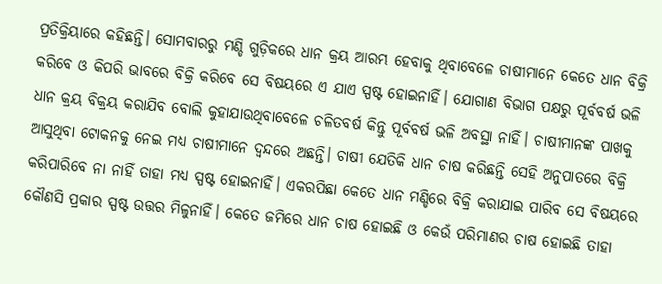ପ୍ରତିକ୍ରିୟାରେ କହିଛନ୍ତି। ସୋମବାରରୁ ମଣ୍ଡି ଗୁଡ଼ିକରେ ଧାନ କ୍ରୟ ଆରମ୍ଭ ହେବାକୁ ଥିବାବେଳେ ଚାଷୀମାନେ କେତେ ଧାନ ବିକ୍ରି କରିବେ ଓ କିପରି ଭାବରେ ବିକ୍ରି କରିବେ ସେ ବିଷୟରେ ଏ ଯାଏ ସ୍ପଷ୍ଟ ହୋଇନାହିଁ। ଯୋଗାଣ ବିଭାଗ ପକ୍ଷରୁ ପୂର୍ବବର୍ଷ ଭଳି ଧାନ କ୍ରୟ ବିକ୍ରୟ କରାଯିବ ବୋଲି କୁହାଯାଉଥିବାବେଳେ ଚଳିତବର୍ଷ କିନ୍ତୁ ପୂର୍ବବର୍ଷ ଭଳି ଅବସ୍ଥା ନାହିଁ। ଚାଷୀମାନଙ୍କ ପାଖକୁ ଆସୁଥିବା ଟୋକନକୁ ନେଇ ମଧ୍ୟ ଚାଷୀମାନେ ଦ୍ୱନ୍ଦରେ ଅଛନ୍ତି। ଚାଷୀ ଯେତିକି ଧାନ ଚାଷ କରିଛନ୍ତି ସେହି ଅନୁପାତରେ ବିକ୍ରି କରିପାରିବେ ନା ନାହିଁ ତାହା ମଧ୍ୟ ସ୍ପଷ୍ଟ ହୋଇନାହିଁ। ଏକରପିଛା କେତେ ଧାନ ମଣ୍ଡିରେ ବିକ୍ରି କରାଯାଇ ପାରିବ ସେ ବିଷୟରେ କୌଣସି ପ୍ରକାର ସ୍ପଷ୍ଟ ଉତ୍ତର ମିଳୁନାହିଁ। କେତେ ଜମିରେ ଧାନ ଚାଷ ହୋଇଛି ଓ କେଉଁ ପରିମାଣର ଚାଷ ହୋଇଛି ତାହା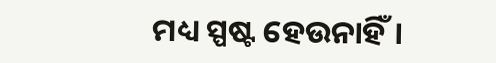ମଧ୍ୟ ସ୍ପଷ୍ଟ ହେଉନାହିଁ।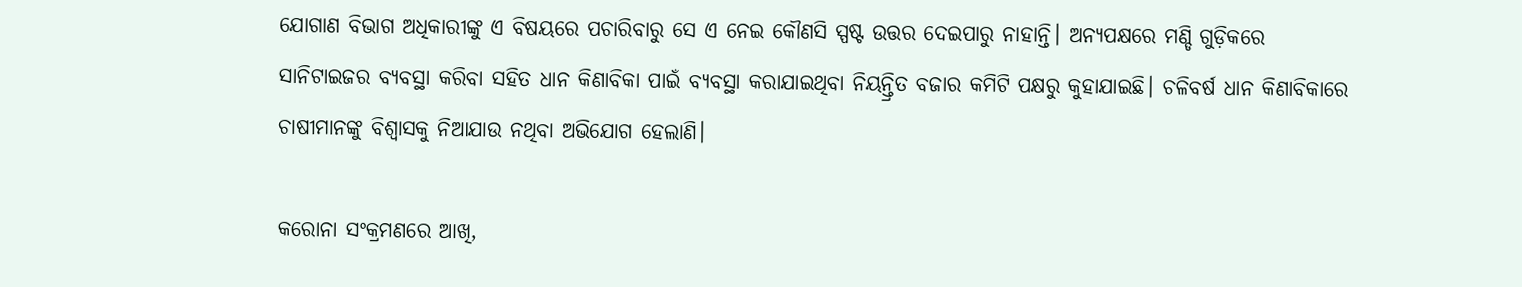ଯୋଗାଣ ବିଭାଗ ଅଧିକାରୀଙ୍କୁ ଏ ବିଷୟରେ ପଚାରିବାରୁ ସେ ଏ ନେଇ କୌଣସି ସ୍ପଷ୍ଟ ଉତ୍ତର ଦେଇପାରୁ ନାହାନ୍ତି। ଅନ୍ୟପକ୍ଷରେ ମଣ୍ଡି ଗୁଡ଼ିକରେ ସାନିଟାଇଜର ବ୍ୟବସ୍ଥା କରିବା ସହିତ ଧାନ କିଣାବିକା ପାଇଁ ବ୍ୟବସ୍ଥା କରାଯାଇଥିବା ନିୟନ୍ତ୍ରିତ ବଜାର କମିଟି ପକ୍ଷରୁ କୁହାଯାଇଛି। ଚଳିବର୍ଷ ଧାନ କିଣାବିକାରେ ଚାଷୀମାନଙ୍କୁ ବିଶ୍ୱାସକୁ ନିଆଯାଉ ନଥିବା ଅଭିଯୋଗ ହେଲାଣି।

କରୋନା ସଂକ୍ରମଣରେ ଆଖି,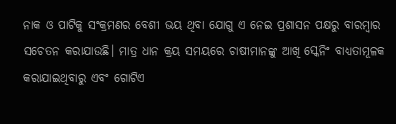ନାକ ଓ ପାଟିକୁ ସଂକ୍ରମଣର ବେଶୀ ଭୟ ଥିବା ଯୋଗୁ ଏ ନେଇ ପ୍ରଶାସନ ପକ୍ଷରୁ ବାରମ୍ବାର ସଚେତନ କରାଯାଉଛି। ମାତ୍ର ଧାନ କ୍ରୟ ସମୟରେ ଚାଷୀମାନଙ୍କୁ ଆଖି ସ୍କେନିଂ ବାଧ୍ୟତାମୂଳକ କରାଯାଇଥିବାରୁ ଏବଂ ଗୋଟିଏ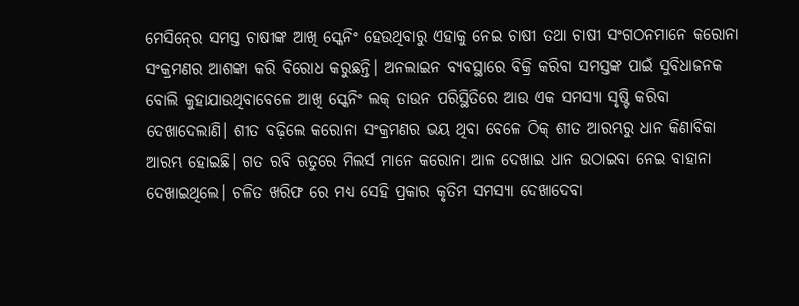ମେସିନ୍‍ରେ ସମସ୍ତ ଚାଷୀଙ୍କ ଆଖି ସ୍କେନିଂ ହେଉଥିବାରୁ ଏହାକୁ ନେଇ ଚାଷୀ ତଥା ଚାଷୀ ସଂଗଠନମାନେ କରୋନା ସଂକ୍ରମଣର ଆଶଙ୍କା କରି ବିରୋଧ କରୁଛନ୍ତି। ଅନଲାଇନ ବ୍ୟବସ୍ଥାରେ ବିକ୍ରି କରିବା ସମସ୍ତଙ୍କ ପାଇଁ ସୁବିଧାଜନକ ବୋଲି କୁହାଯାଉଥିବାବେଳେ ଆଖି ସ୍କେନିଂ ଲକ୍‍ ଡାଉନ ପରିସ୍ଥିତିରେ ଆଉ ଏକ ସମସ୍ୟା ସୃଷ୍ଟି କରିବା ଦେଖାଦେଲାଣି। ଶୀତ ବଢ଼ିଲେ କରୋନା ସଂକ୍ରମଣର ଭୟ ଥିବା ବେଳେ ଠିକ୍‍ ଶୀତ ଆରମ୍ଭରୁ ଧାନ କିଣାବିକା ଆରମ୍ଭ ହୋଇଛି। ଗତ ରବି ଋତୁରେ ମିଲର୍ସ ମାନେ କରୋନା ଆଳ ଦେଖାଇ ଧାନ ଉଠାଇବା ନେଇ ବାହାନା ଦେଖାଇଥିଲେ। ଚଳିତ ଖରିଫ ରେ ମଧ୍ୟ ସେହି ପ୍ରକାର କୃତିମ ସମସ୍ୟା ଦେଖାଦେବା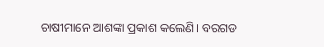ଚାଷୀମାନେ ଆଶଙ୍କା ପ୍ରକାଶ କଲେଣି। ବରଗଡ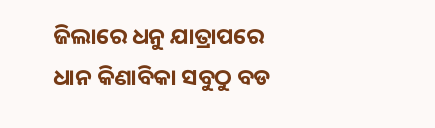ଜିଲାରେ ଧନୁ ଯାତ୍ରାପରେ ଧାନ କିଣାବିକା ସବୁଠୁ ବଡ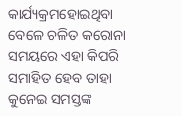କାର୍ଯ୍ୟକ୍ରମହୋଇଥିବା ବେଳେ ଚଳିତ କରୋନା ସମୟରେ ଏହା କିପରି ସମାହିତ ହେବ ତାହା କୁନେଇ ସମସ୍ତଙ୍କ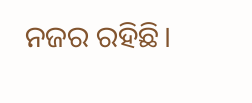ନଜର ରହିଛି।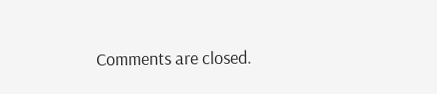Comments are closed.